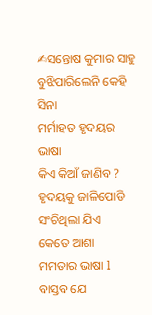✍ସନ୍ତୋଷ କୁମାର ସାହୁ
ବୁଝିପାରିଲେନି କେହି ସିନା
ମର୍ମାହତ ହୃଦୟର ଭାଷା
କିଏ କିଆଁ ଜାଣିବ ?
ହୃଦୟକୁ ଜାଳିପୋଡି
ସଂଚିଥିଲା ଯିଏ
କେତେ ଆଶା
ମମତାର ଭାଷା l
ବାସ୍ତବ ଯେ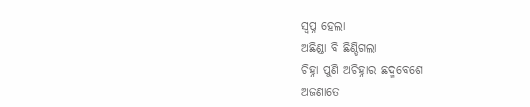ସ୍ଵପ୍ନ ହେଲା
ଅଛିଣ୍ଡା ବି ଛିଣ୍ଡିଗଲା
ଚିହ୍ନା ପୁଣି ଅଚିହ୍ନାର ଛଦ୍ମବେଶେ
ଅଜଣାତେ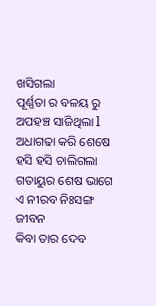ଖସିଗଲା
ପୂର୍ଣ୍ଣତା ର ବଳୟ ରୁ
ଅପହଞ୍ଚ ସାଜିଥିଲା l
ଅଧାଗଢା କରି ଶେଷେ
ହସି ହସି ଚାଲିଗଲା
ଗତାୟୁର ଶେଷ ଭାଗେ
ଏ ନୀରବ ନିଃସଙ୍ଗ ଜୀବନ
କିବା ତାର ଦେବ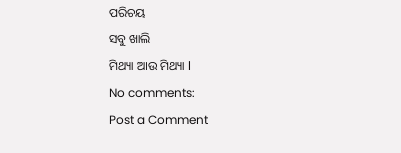ପରିଚୟ
ସବୁ ଖାଲି
ମିଥ୍ୟା ଆଉ ମିଥ୍ୟା l
No comments:
Post a Comment